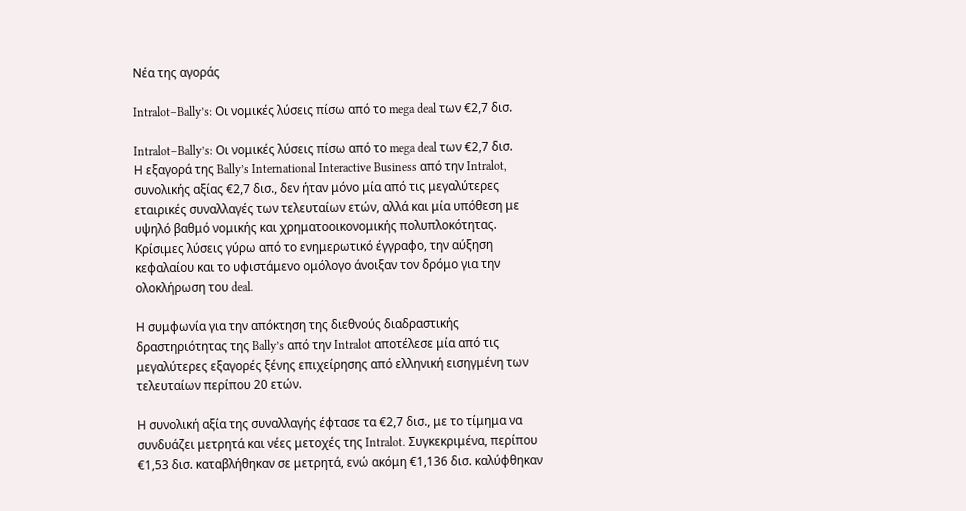Nέα της αγοράς

Intralot–Bally’s: Οι νομικές λύσεις πίσω από το mega deal των €2,7 δισ.

Intralot–Bally’s: Οι νομικές λύσεις πίσω από το mega deal των €2,7 δισ.
Η εξαγορά της Bally’s International Interactive Business από την Intralot, συνολικής αξίας €2,7 δισ., δεν ήταν μόνο μία από τις μεγαλύτερες εταιρικές συναλλαγές των τελευταίων ετών, αλλά και μία υπόθεση με υψηλό βαθμό νομικής και χρηματοοικονομικής πολυπλοκότητας. Κρίσιμες λύσεις γύρω από το ενημερωτικό έγγραφο, την αύξηση κεφαλαίου και το υφιστάμενο ομόλογο άνοιξαν τον δρόμο για την ολοκλήρωση του deal.

Η συμφωνία για την απόκτηση της διεθνούς διαδραστικής δραστηριότητας της Bally’s από την Intralot αποτέλεσε μία από τις μεγαλύτερες εξαγορές ξένης επιχείρησης από ελληνική εισηγμένη των τελευταίων περίπου 20 ετών.

Η συνολική αξία της συναλλαγής έφτασε τα €2,7 δισ., με το τίμημα να συνδυάζει μετρητά και νέες μετοχές της Intralot. Συγκεκριμένα, περίπου €1,53 δισ. καταβλήθηκαν σε μετρητά, ενώ ακόμη €1,136 δισ. καλύφθηκαν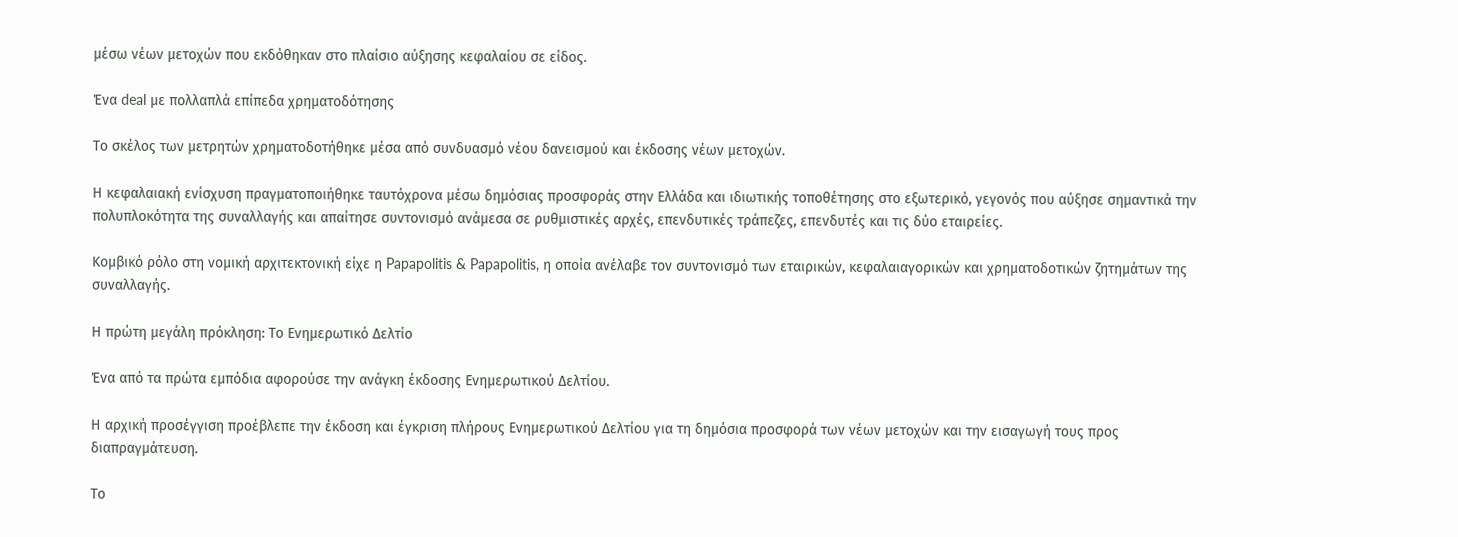μέσω νέων μετοχών που εκδόθηκαν στο πλαίσιο αύξησης κεφαλαίου σε είδος.

Ένα deal με πολλαπλά επίπεδα χρηματοδότησης

Το σκέλος των μετρητών χρηματοδοτήθηκε μέσα από συνδυασμό νέου δανεισμού και έκδοσης νέων μετοχών.

Η κεφαλαιακή ενίσχυση πραγματοποιήθηκε ταυτόχρονα μέσω δημόσιας προσφοράς στην Ελλάδα και ιδιωτικής τοποθέτησης στο εξωτερικό, γεγονός που αύξησε σημαντικά την πολυπλοκότητα της συναλλαγής και απαίτησε συντονισμό ανάμεσα σε ρυθμιστικές αρχές, επενδυτικές τράπεζες, επενδυτές και τις δύο εταιρείες.

Κομβικό ρόλο στη νομική αρχιτεκτονική είχε η Papapolitis & Papapolitis, η οποία ανέλαβε τον συντονισμό των εταιρικών, κεφαλαιαγορικών και χρηματοδοτικών ζητημάτων της συναλλαγής.

Η πρώτη μεγάλη πρόκληση: Το Ενημερωτικό Δελτίο

Ένα από τα πρώτα εμπόδια αφορούσε την ανάγκη έκδοσης Ενημερωτικού Δελτίου.

Η αρχική προσέγγιση προέβλεπε την έκδοση και έγκριση πλήρους Ενημερωτικού Δελτίου για τη δημόσια προσφορά των νέων μετοχών και την εισαγωγή τους προς διαπραγμάτευση.

Το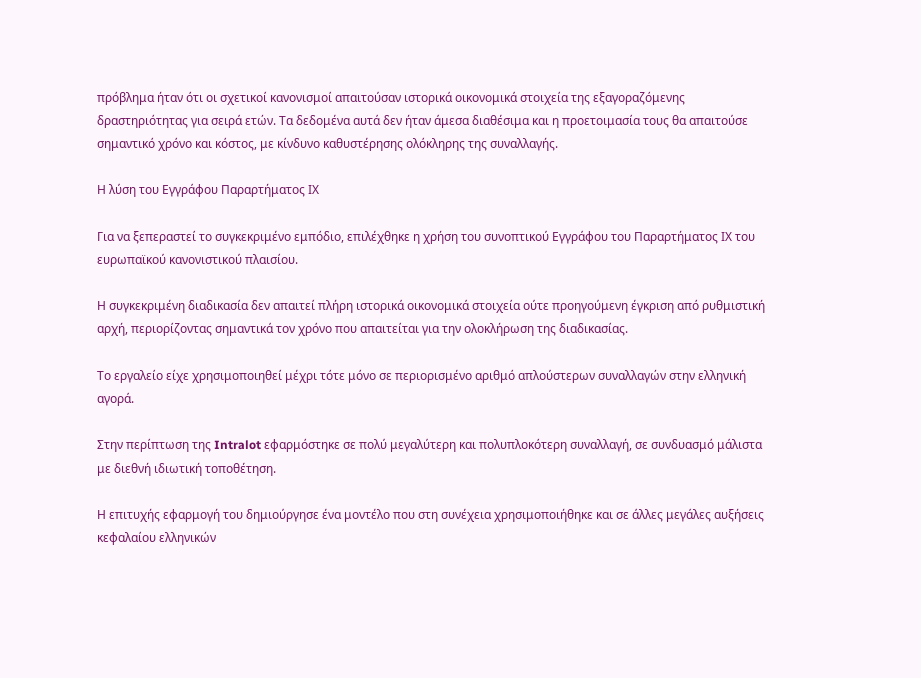πρόβλημα ήταν ότι οι σχετικοί κανονισμοί απαιτούσαν ιστορικά οικονομικά στοιχεία της εξαγοραζόμενης δραστηριότητας για σειρά ετών. Τα δεδομένα αυτά δεν ήταν άμεσα διαθέσιμα και η προετοιμασία τους θα απαιτούσε σημαντικό χρόνο και κόστος, με κίνδυνο καθυστέρησης ολόκληρης της συναλλαγής.

Η λύση του Εγγράφου Παραρτήματος ΙΧ

Για να ξεπεραστεί το συγκεκριμένο εμπόδιο, επιλέχθηκε η χρήση του συνοπτικού Εγγράφου του Παραρτήματος ΙΧ του ευρωπαϊκού κανονιστικού πλαισίου.

Η συγκεκριμένη διαδικασία δεν απαιτεί πλήρη ιστορικά οικονομικά στοιχεία ούτε προηγούμενη έγκριση από ρυθμιστική αρχή, περιορίζοντας σημαντικά τον χρόνο που απαιτείται για την ολοκλήρωση της διαδικασίας.

Το εργαλείο είχε χρησιμοποιηθεί μέχρι τότε μόνο σε περιορισμένο αριθμό απλούστερων συναλλαγών στην ελληνική αγορά.

Στην περίπτωση της Intralot εφαρμόστηκε σε πολύ μεγαλύτερη και πολυπλοκότερη συναλλαγή, σε συνδυασμό μάλιστα με διεθνή ιδιωτική τοποθέτηση.

Η επιτυχής εφαρμογή του δημιούργησε ένα μοντέλο που στη συνέχεια χρησιμοποιήθηκε και σε άλλες μεγάλες αυξήσεις κεφαλαίου ελληνικών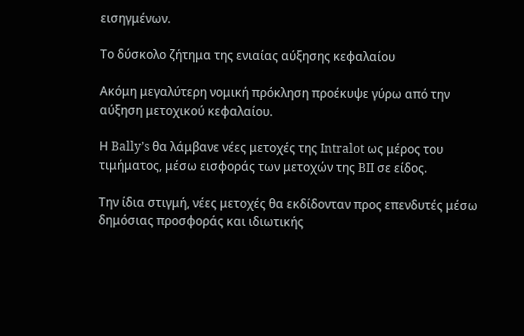εισηγμένων.

Το δύσκολο ζήτημα της ενιαίας αύξησης κεφαλαίου

Ακόμη μεγαλύτερη νομική πρόκληση προέκυψε γύρω από την αύξηση μετοχικού κεφαλαίου.

Η Bally’s θα λάμβανε νέες μετοχές της Intralot ως μέρος του τιμήματος, μέσω εισφοράς των μετοχών της BII σε είδος.

Την ίδια στιγμή, νέες μετοχές θα εκδίδονταν προς επενδυτές μέσω δημόσιας προσφοράς και ιδιωτικής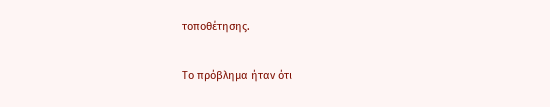τοποθέτησης.

Το πρόβλημα ήταν ότι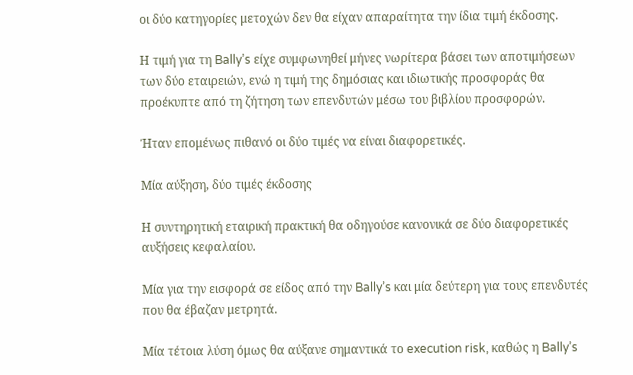οι δύο κατηγορίες μετοχών δεν θα είχαν απαραίτητα την ίδια τιμή έκδοσης.

Η τιμή για τη Bally’s είχε συμφωνηθεί μήνες νωρίτερα βάσει των αποτιμήσεων των δύο εταιρειών, ενώ η τιμή της δημόσιας και ιδιωτικής προσφοράς θα προέκυπτε από τη ζήτηση των επενδυτών μέσω του βιβλίου προσφορών.

Ήταν επομένως πιθανό οι δύο τιμές να είναι διαφορετικές.

Μία αύξηση, δύο τιμές έκδοσης

Η συντηρητική εταιρική πρακτική θα οδηγούσε κανονικά σε δύο διαφορετικές αυξήσεις κεφαλαίου.

Μία για την εισφορά σε είδος από την Bally’s και μία δεύτερη για τους επενδυτές που θα έβαζαν μετρητά.

Μία τέτοια λύση όμως θα αύξανε σημαντικά το execution risk, καθώς η Bally’s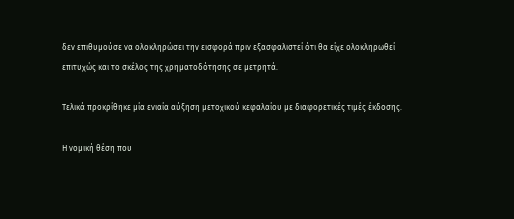δεν επιθυμούσε να ολοκληρώσει την εισφορά πριν εξασφαλιστεί ότι θα είχε ολοκληρωθεί επιτυχώς και το σκέλος της χρηματοδότησης σε μετρητά.

Τελικά προκρίθηκε μία ενιαία αύξηση μετοχικού κεφαλαίου με διαφορετικές τιμές έκδοσης.

Η νομική θέση που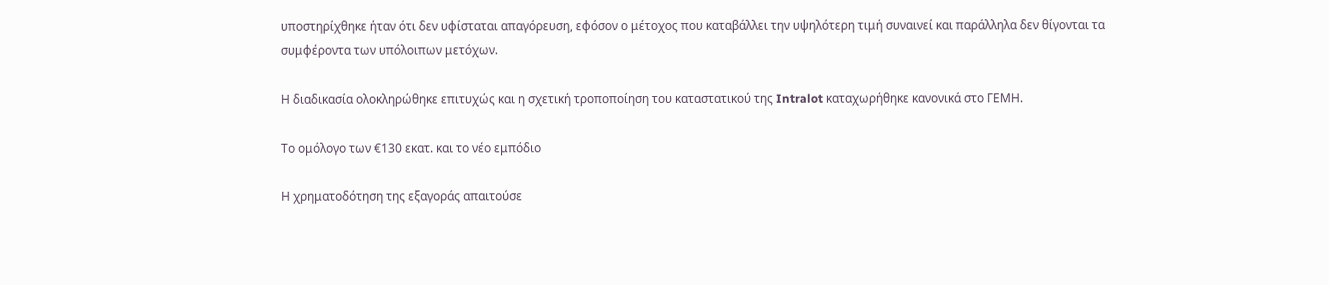υποστηρίχθηκε ήταν ότι δεν υφίσταται απαγόρευση, εφόσον ο μέτοχος που καταβάλλει την υψηλότερη τιμή συναινεί και παράλληλα δεν θίγονται τα συμφέροντα των υπόλοιπων μετόχων.

Η διαδικασία ολοκληρώθηκε επιτυχώς και η σχετική τροποποίηση του καταστατικού της Intralot καταχωρήθηκε κανονικά στο ΓΕΜΗ.

Το ομόλογο των €130 εκατ. και το νέο εμπόδιο

Η χρηματοδότηση της εξαγοράς απαιτούσε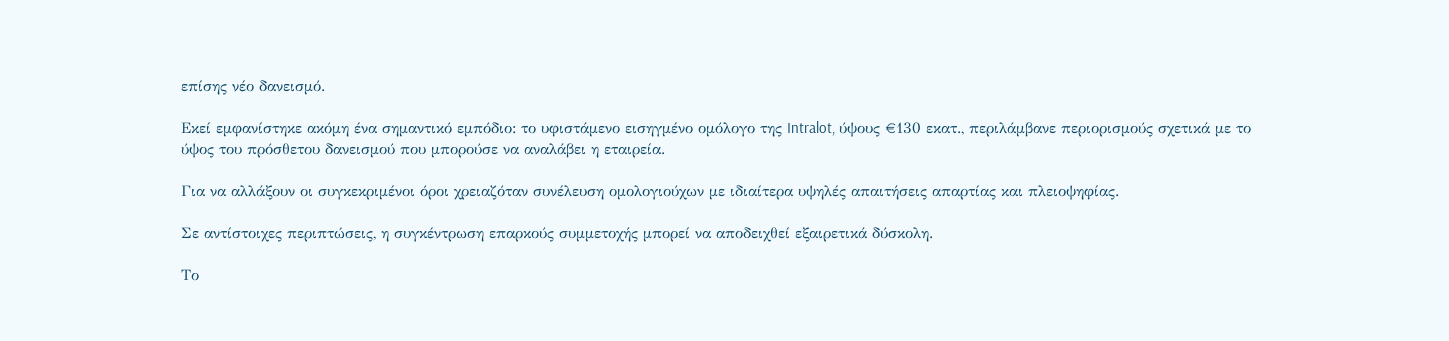επίσης νέο δανεισμό.

Εκεί εμφανίστηκε ακόμη ένα σημαντικό εμπόδιο: το υφιστάμενο εισηγμένο ομόλογο της Intralot, ύψους €130 εκατ., περιλάμβανε περιορισμούς σχετικά με το ύψος του πρόσθετου δανεισμού που μπορούσε να αναλάβει η εταιρεία.

Για να αλλάξουν οι συγκεκριμένοι όροι χρειαζόταν συνέλευση ομολογιούχων με ιδιαίτερα υψηλές απαιτήσεις απαρτίας και πλειοψηφίας.

Σε αντίστοιχες περιπτώσεις, η συγκέντρωση επαρκούς συμμετοχής μπορεί να αποδειχθεί εξαιρετικά δύσκολη.

Το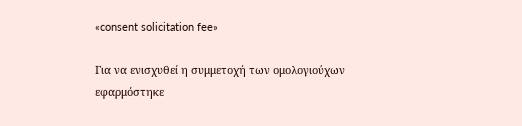«consent solicitation fee»

Για να ενισχυθεί η συμμετοχή των ομολογιούχων εφαρμόστηκε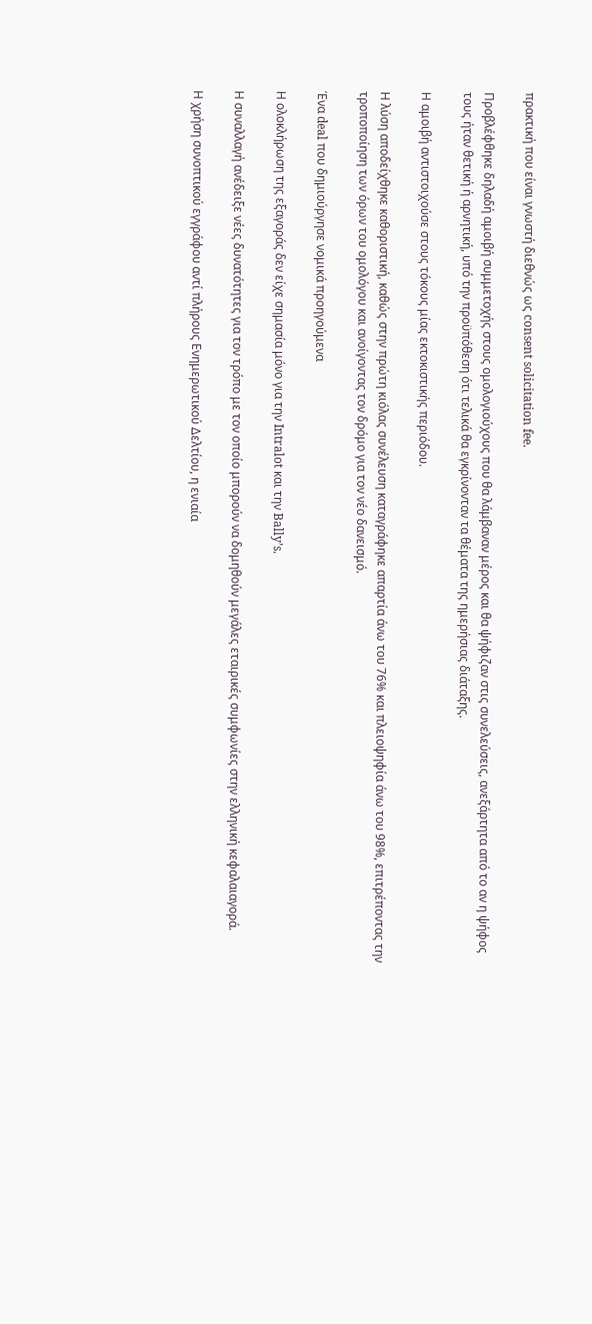πρακτική που είναι γνωστή διεθνώς ως consent solicitation fee.

Προβλέφθηκε δηλαδή αμοιβή συμμετοχής στους ομολογιούχους που θα λάμβαναν μέρος και θα ψήφιζαν στις συνελεύσεις, ανεξάρτητα από το αν η ψήφος τους ήταν θετική ή αρνητική, υπό την προϋπόθεση ότι τελικά θα εγκρίνονταν τα θέματα της ημερήσιας διάταξης.

Η αμοιβή αντιστοιχούσε στους τόκους μίας εκτοκιστικής περιόδου.

Η λύση αποδείχθηκε καθοριστική, καθώς στην πρώτη κιόλας συνέλευση καταγράφηκε απαρτία άνω του 76% και πλειοψηφία άνω του 98%, επιτρέποντας την τροποποίηση των όρων του ομολόγου και ανοίγοντας τον δρόμο για τον νέο δανεισμό.

Ένα deal που δημιούργησε νομικά προηγούμενα

Η ολοκλήρωση της εξαγοράς δεν είχε σημασία μόνο για την Intralot και την Bally’s.

Η συναλλαγή ανέδειξε νέες δυνατότητες για τον τρόπο με τον οποίο μπορούν να δομηθούν μεγάλες εταιρικές συμφωνίες στην ελληνική κεφαλαιαγορά.

Η χρήση συνοπτικού εγγράφου αντί πλήρους Ενημερωτικού Δελτίου, η ενιαία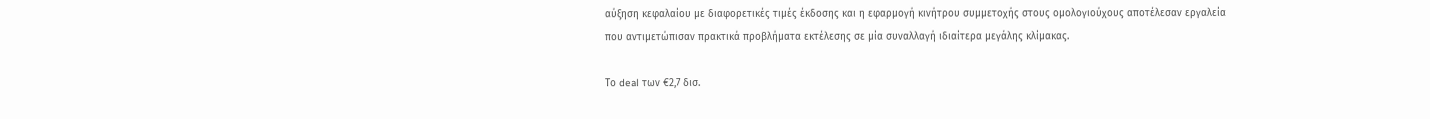αύξηση κεφαλαίου με διαφορετικές τιμές έκδοσης και η εφαρμογή κινήτρου συμμετοχής στους ομολογιούχους αποτέλεσαν εργαλεία που αντιμετώπισαν πρακτικά προβλήματα εκτέλεσης σε μία συναλλαγή ιδιαίτερα μεγάλης κλίμακας.

Το deal των €2,7 δισ.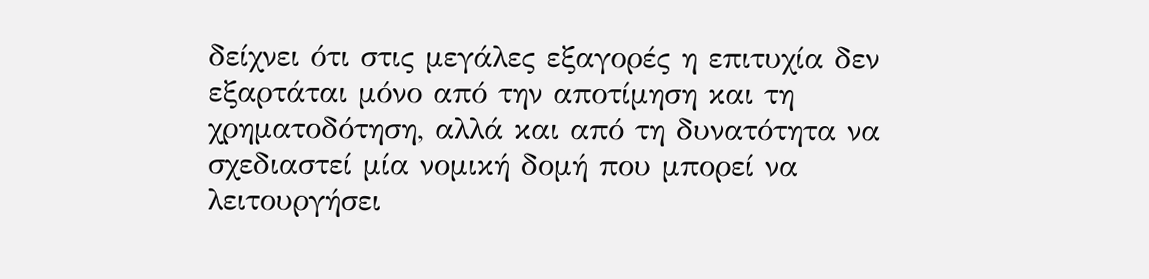δείχνει ότι στις μεγάλες εξαγορές η επιτυχία δεν εξαρτάται μόνο από την αποτίμηση και τη χρηματοδότηση, αλλά και από τη δυνατότητα να σχεδιαστεί μία νομική δομή που μπορεί να λειτουργήσει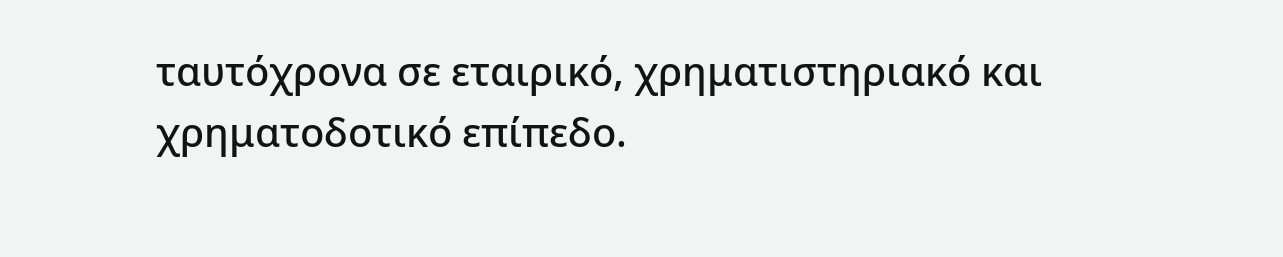ταυτόχρονα σε εταιρικό, χρηματιστηριακό και χρηματοδοτικό επίπεδο.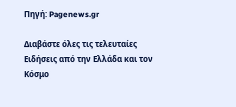Πηγή: Pagenews.gr

Διαβάστε όλες τις τελευταίες Ειδήσεις από την Ελλάδα και τον Κόσμο